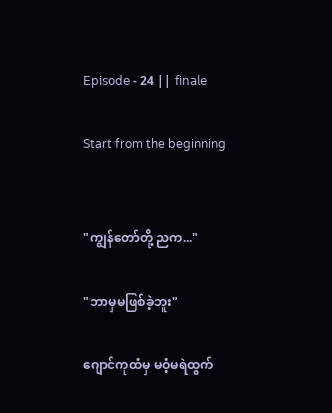𝖤𝗉𝗂𝗌𝗈𝖽𝖾 - 24 || 𝖿𝗂𝗇𝖺𝗅𝖾

Start from the beginning


"ကျွန်တော်တို့ ညက..."

"ဘာမှမဖြစ်ခဲ့ဘူး"

ဂျောင်ကုထံမှ မဝံ့မရဲထွက်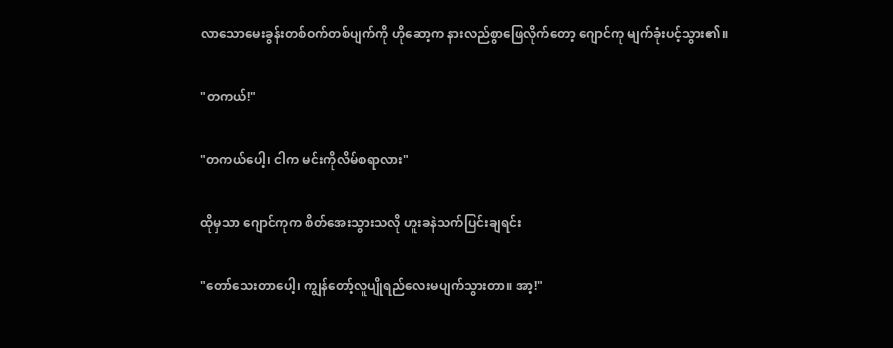လာ‌သောမေးခွန်းတစ်ဝက်တစ်ပျက်ကို ဟိုဆော့က နားလည်စွာဖြေလိုက်တော့ ဂျောင်ကု မျက်ခုံးပင့်သွား၏။

"တကယ်!"

"တကယ်ပေါ့၊ ငါက မင်းကိုလိမ်စရာလား"

ထိုမှသာ ဂျောင်ကုက စိတ်အေးသွားသလို ဟူးခနဲသက်ပြင်းချရင်း

"တော်သေး‌တာပေါ့၊ ကျွန်တော့်လူပျိုရည်လေးမပျက်သွားတာ။ အာ့!"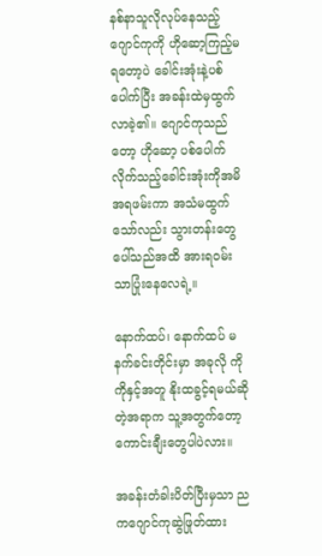နစ်နာသူလိုလုပ်နေသည့်ဂျောင်ကုကို ဟိုဆော့ကြည့်မရတော့ပဲ ခေါင်းအုံးနဲ့ပစ်ပေါက်ပြီး အခန်းထဲမှထွက်လာခဲ့၏။ ဂျောင်ကုသည်တော့ ဟိုဆော့ ပစ်ပေါက်လိုက်သည့်ခေါင်းအုံးကိုအမိအရဖမ်းကာ အသံမထွက်သော်လည်း သွားတန်းတွေပေါ်သည်အထိ အားရဝမ်းသာပြုံးနေ‌လေရဲ့။

နောက်ထပ်၊ နောက်ထပ် မနက်ခင်းတိုင်းမှာ အခုလို ကိုကိုနှင့်အတူ နိုးထခွင့်ရမယ်ဆိုတဲ့အရာက သူ့အတွက်တော့ ကောင်းချီးတွေပါပဲလား။

အခန်းတံခါးပိတ်ပြီးမှသာ ညကဂျောင်ကုဆွဲဖြုတ်ထား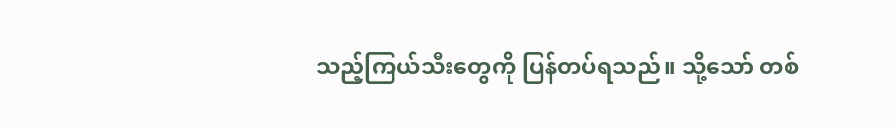သည့်ကြယ်သီးတွေကို ပြန်တပ်ရသည်။ သို့သော် တစ်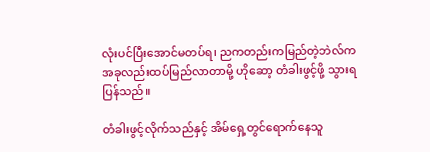လုံးပင်ပြီးအောင်မတပ်ရ၊ ညကတည်းကမြည်တဲ့ဘဲလ်က အခုလည်းထပ်မြည်လာတာမို့ ဟိုဆော့ တံခါးဖွင့်ဖို့ သွားရပြန်သည်။

တံခါးဖွင့်လိုက်သည်နှင့် အိမ်ရှေ့တွင်ရောက်နေသူ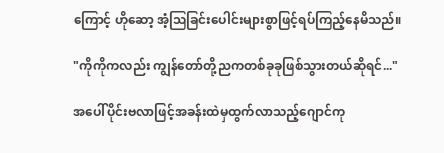ကြောင့် ဟိုဆော့ အံ့ဩခြင်းပေါင်းများစွာဖြင့်ရပ်ကြည့်နေမိသည်။

"ကိုကိုကလည်း ကျွန်တော်တို့ညကတစ်ခုခုဖြစ်သွားတယ်ဆိုရင်..."

အပေါ်ပိုင်းဗလာဖြင့်အခန်းထဲမှထွက်လာသည့်ဂျောင်ကု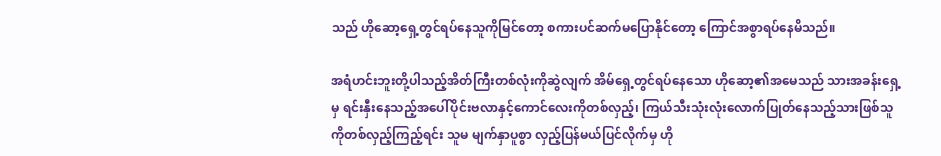သည် ‌ဟိုဆော့ရှေ့တွင်ရပ်နေသူကိုမြင်တော့ စကားပင်ဆက်မပြောနိုင်တော့ ကြောင်အစွာရပ်နေမိသည်။

အရံဟင်းဘူးတို့ပါသည့်အိတ်ကြီးတစ်လုံးကိုဆွဲလျက် အိမ်ရှေ့တွင်ရပ်နေသော ဟိုဆော့၏အမေသည် သားအခန်းရှေ့မှ ရင်းနှီးနေသည့်အပေါ်ပိုင်းဗလာနှင့်ကောင်လေးကိုတစ်လှည့်၊ ကြယ်သီး‌သုံးလုံးလောက်ပြုတ်နေသည့်သားဖြစ်သူကိုတစ်လှည့်ကြည့်ရင်း သူမ မျက်နှာပူစွာ လှည့်ပြန်မယ်ပြင်လိုက်မှ ဟို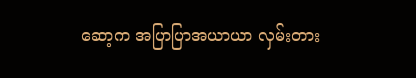ဆော့က အပြာပြာအယာယာ လှမ်းတား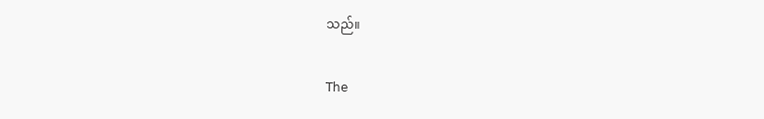သည်။

𝖳𝗁𝖾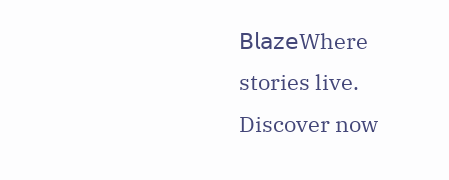𝖡𝗅𝖺𝗓𝖾Where stories live. Discover now